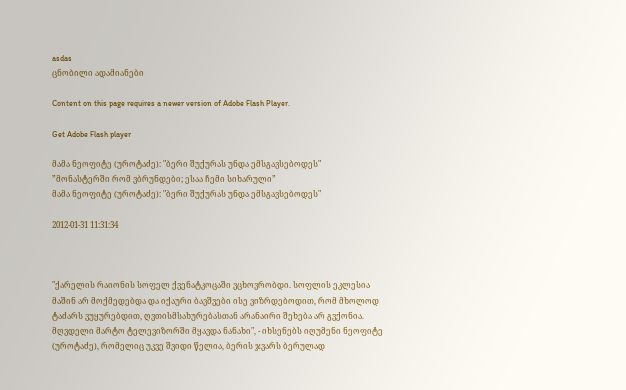asdas
ცნობილი ადამიანები

Content on this page requires a newer version of Adobe Flash Player.

Get Adobe Flash player

მამა ნეოფიტე (უროტაძე): "ბერი შუქურას უნდა ემსგავსებოდეს"
”მონასტერში რომ ვბრუნდები; ესაა ჩემი სიხარული”
მამა ნეოფიტე (უროტაძე): "ბერი შუქურას უნდა ემსგავსებოდეს"

2012-01-31 11:31:34



"ქარელის რაიონის სოფელ ქვენატკოცაში ვცხოვრობდი. სოფლის ეკლესია მაშინ არ მოქმედებდა და იქაური ბავშვები ისე ვიზრდებოდით, რომ მხოლოდ ტაძარს ვუყურებდით, ღვთისმსახურებასთან არანაირი შეხება არ გვქონია. მღვდელი მარტო ტელევიზორში მყავდა ნანახი", - იხსენებს იღუმენი ნეოფიტე (უროტაძე), რომელიც უკვე შვიდი წელია, ბერის ჯვარს ბერულად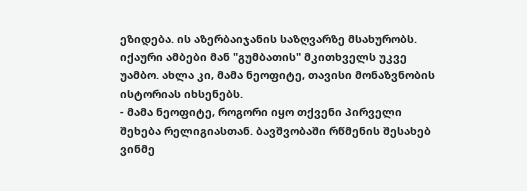ეზიდება. ის აზერბაიჯანის საზღვარზე მსახურობს. იქაური ამბები მან "გუმბათის" მკითხველს უკვე უამბო. ახლა კი, მამა ნეოფიტე, თავისი მონაზვნობის ისტორიას იხსენებს.
- მამა ნეოფიტე, როგორი იყო თქვენი პირველი შეხება რელიგიასთან. ბავშვობაში რწმენის შესახებ ვინმე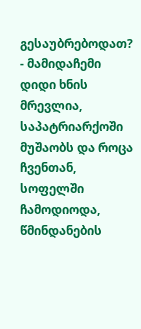გესაუბრებოდათ?
- მამიდაჩემი დიდი ხნის მრევლია, საპატრიარქოში მუშაობს და როცა ჩვენთან, სოფელში ჩამოდიოდა, წმინდანების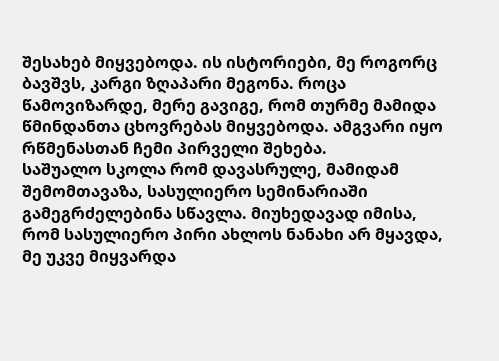შესახებ მიყვებოდა. ის ისტორიები, მე როგორც ბავშვს, კარგი ზღაპარი მეგონა. როცა წამოვიზარდე, მერე გავიგე, რომ თურმე მამიდა წმინდანთა ცხოვრებას მიყვებოდა. ამგვარი იყო რწმენასთან ჩემი პირველი შეხება.
საშუალო სკოლა რომ დავასრულე, მამიდამ შემომთავაზა, სასულიერო სემინარიაში გამეგრძელებინა სწავლა. მიუხედავად იმისა, რომ სასულიერო პირი ახლოს ნანახი არ მყავდა, მე უკვე მიყვარდა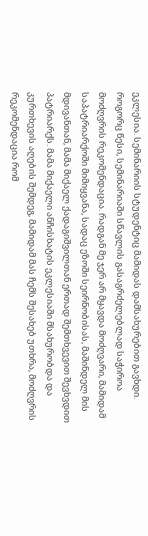ეკლესია. სემინარიის სტუდენტიც მამიდას დამსახურებით გავხდი. როგორც წესი, სემინარიაში სწავლის გასაგრძელებლად საჭიროა მოძღვრის რეკომენდაცია. რადგან მე ჯერ არ მყავდა მოძღვარი, მამიდამ საპატრიარქოში მიმიყვანა, სადაც ეზოში სეირნობისას, მაშინდელ მის მდივანთან, მამა მიქაელ ქადაგიშვილთან ერთად შემთხვევით შევხვდით პატრიარქს. მამა მიქაელი ანჩისხატის ეკლესიაში მსახურობდა და კურთხევის აღების შემდეგ, მამიდამ მას ჩემს შესახებ უთხრა, მოძღვრის რეკომენდაცია რომ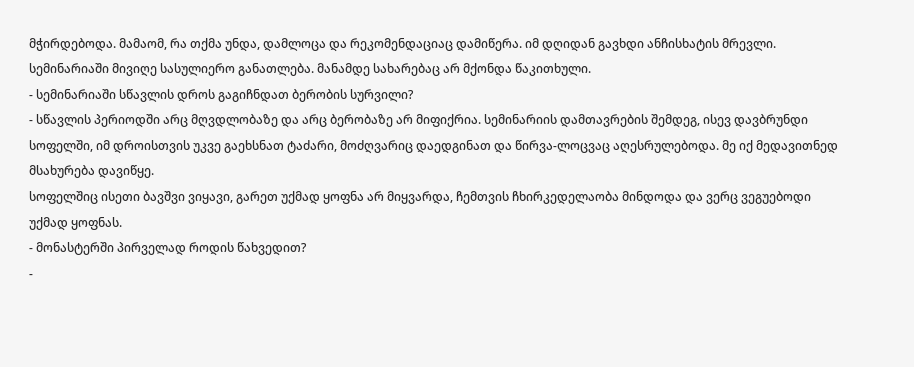მჭირდებოდა. მამაომ, რა თქმა უნდა, დამლოცა და რეკომენდაციაც დამიწერა. იმ დღიდან გავხდი ანჩისხატის მრევლი. სემინარიაში მივიღე სასულიერო განათლება. მანამდე სახარებაც არ მქონდა წაკითხული.
- სემინარიაში სწავლის დროს გაგიჩნდათ ბერობის სურვილი?
- სწავლის პერიოდში არც მღვდლობაზე და არც ბერობაზე არ მიფიქრია. სემინარიის დამთავრების შემდეგ, ისევ დავბრუნდი სოფელში, იმ დროისთვის უკვე გაეხსნათ ტაძარი, მოძღვარიც დაედგინათ და წირვა-ლოცვაც აღესრულებოდა. მე იქ მედავითნედ მსახურება დავიწყე.
სოფელშიც ისეთი ბავშვი ვიყავი, გარეთ უქმად ყოფნა არ მიყვარდა, ჩემთვის ჩხირკედელაობა მინდოდა და ვერც ვეგუებოდი უქმად ყოფნას.
- მონასტერში პირველად როდის წახვედით?
-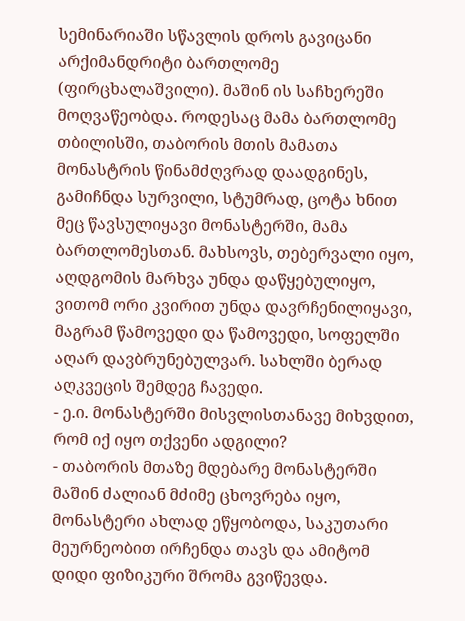სემინარიაში სწავლის დროს გავიცანი არქიმანდრიტი ბართლომე (ფირცხალაშვილი). მაშინ ის საჩხერეში მოღვაწეობდა. როდესაც მამა ბართლომე თბილისში, თაბორის მთის მამათა მონასტრის წინამძღვრად დაადგინეს, გამიჩნდა სურვილი, სტუმრად, ცოტა ხნით მეც წავსულიყავი მონასტერში, მამა ბართლომესთან. მახსოვს, თებერვალი იყო, აღდგომის მარხვა უნდა დაწყებულიყო, ვითომ ორი კვირით უნდა დავრჩენილიყავი, მაგრამ წამოვედი და წამოვედი, სოფელში აღარ დავბრუნებულვარ. სახლში ბერად აღკვეცის შემდეგ ჩავედი.
- ე.ი. მონასტერში მისვლისთანავე მიხვდით, რომ იქ იყო თქვენი ადგილი?
- თაბორის მთაზე მდებარე მონასტერში მაშინ ძალიან მძიმე ცხოვრება იყო, მონასტერი ახლად ეწყობოდა, საკუთარი მეურნეობით ირჩენდა თავს და ამიტომ დიდი ფიზიკური შრომა გვიწევდა.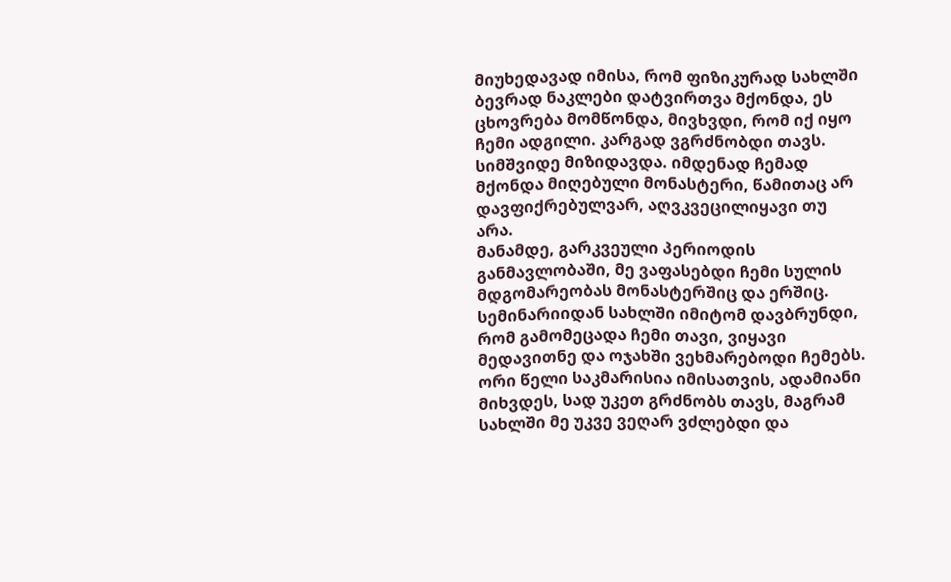მიუხედავად იმისა, რომ ფიზიკურად სახლში ბევრად ნაკლები დატვირთვა მქონდა, ეს ცხოვრება მომწონდა, მივხვდი, რომ იქ იყო ჩემი ადგილი. კარგად ვგრძნობდი თავს. სიმშვიდე მიზიდავდა. იმდენად ჩემად მქონდა მიღებული მონასტერი, წამითაც არ დავფიქრებულვარ, აღვკვეცილიყავი თუ არა.
მანამდე, გარკვეული პერიოდის განმავლობაში, მე ვაფასებდი ჩემი სულის მდგომარეობას მონასტერშიც და ერშიც. სემინარიიდან სახლში იმიტომ დავბრუნდი, რომ გამომეცადა ჩემი თავი, ვიყავი მედავითნე და ოჯახში ვეხმარებოდი ჩემებს. ორი წელი საკმარისია იმისათვის, ადამიანი მიხვდეს, სად უკეთ გრძნობს თავს, მაგრამ სახლში მე უკვე ვეღარ ვძლებდი და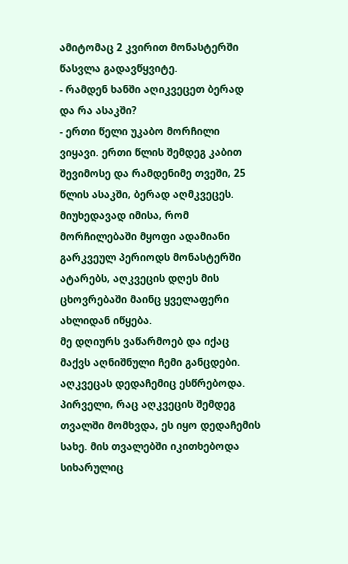ამიტომაც 2 კვირით მონასტერში წასვლა გადავწყვიტე.
- რამდენ ხანში აღიკვეცეთ ბერად და რა ასაკში?
- ერთი წელი უკაბო მორჩილი ვიყავი. ერთი წლის შემდეგ კაბით შევიმოსე და რამდენიმე თვეში, 25 წლის ასაკში, ბერად აღმკვეცეს. მიუხედავად იმისა, რომ მორჩილებაში მყოფი ადამიანი გარკვეულ პერიოდს მონასტერში ატარებს, აღკვეცის დღეს მის ცხოვრებაში მაინც ყველაფერი ახლიდან იწყება.
მე დღიურს ვაწარმოებ და იქაც მაქვს აღნიშნული ჩემი განცდები. აღკვეცას დედაჩემიც ესწრებოდა. პირველი, რაც აღკვეცის შემდეგ თვალში მომხვდა, ეს იყო დედაჩემის სახე. მის თვალებში იკითხებოდა სიხარულიც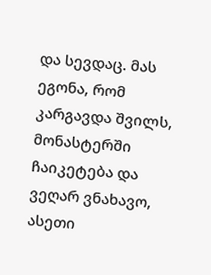და სევდაც. მას ეგონა, რომ კარგავდა შვილს, მონასტერში ჩაიკეტება და ვეღარ ვნახავო, ასეთი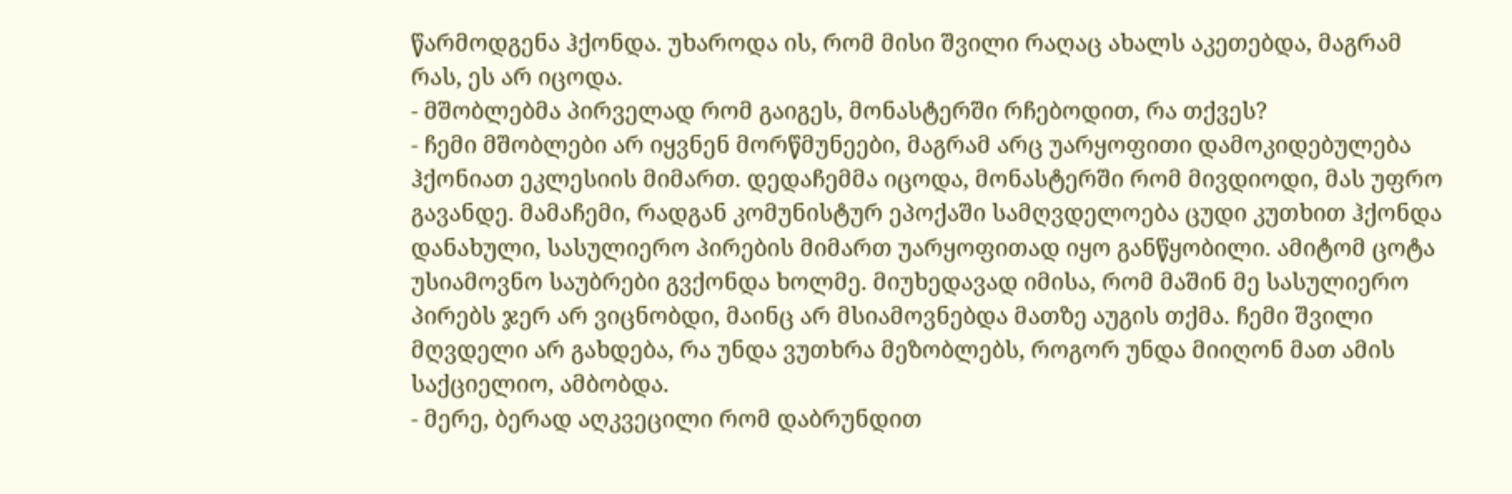წარმოდგენა ჰქონდა. უხაროდა ის, რომ მისი შვილი რაღაც ახალს აკეთებდა, მაგრამ რას, ეს არ იცოდა.
- მშობლებმა პირველად რომ გაიგეს, მონასტერში რჩებოდით, რა თქვეს?
- ჩემი მშობლები არ იყვნენ მორწმუნეები, მაგრამ არც უარყოფითი დამოკიდებულება ჰქონიათ ეკლესიის მიმართ. დედაჩემმა იცოდა, მონასტერში რომ მივდიოდი, მას უფრო გავანდე. მამაჩემი, რადგან კომუნისტურ ეპოქაში სამღვდელოება ცუდი კუთხით ჰქონდა დანახული, სასულიერო პირების მიმართ უარყოფითად იყო განწყობილი. ამიტომ ცოტა უსიამოვნო საუბრები გვქონდა ხოლმე. მიუხედავად იმისა, რომ მაშინ მე სასულიერო პირებს ჯერ არ ვიცნობდი, მაინც არ მსიამოვნებდა მათზე აუგის თქმა. ჩემი შვილი მღვდელი არ გახდება, რა უნდა ვუთხრა მეზობლებს, როგორ უნდა მიიღონ მათ ამის საქციელიო, ამბობდა.
- მერე, ბერად აღკვეცილი რომ დაბრუნდით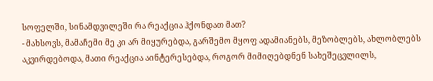სოფელში, სინამდვილეში რა რეაქცია ჰქონდათ მათ?
- მახსოვს, მამაჩემი მე კი არ მიყურებდა, გარშემო მყოფ ადამიანებს, მეზობლებს, ახლობლებს აკვირდებოდა, მათი რეაქცია აინტერესებდა, როგორ მიმიღებდნენ სახეშეცვლილს,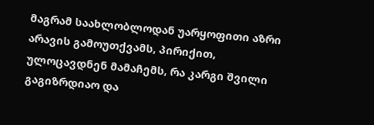მაგრამ საახლობლოდან უარყოფითი აზრი არავის გამოუთქვამს, პირიქით, ულოცავდნენ მამაჩემს, რა კარგი შვილი გაგიზრდიაო და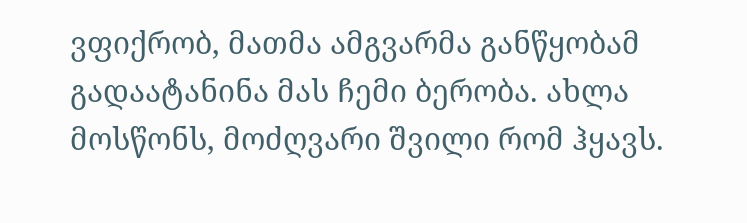ვფიქრობ, მათმა ამგვარმა განწყობამ გადაატანინა მას ჩემი ბერობა. ახლა მოსწონს, მოძღვარი შვილი რომ ჰყავს.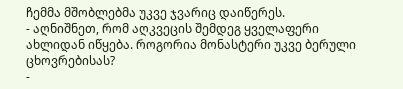ჩემმა მშობლებმა უკვე ჯვარიც დაიწერეს.
- აღნიშნეთ, რომ აღკვეცის შემდეგ ყველაფერი ახლიდან იწყება. როგორია მონასტერი უკვე ბერული ცხოვრებისას?
-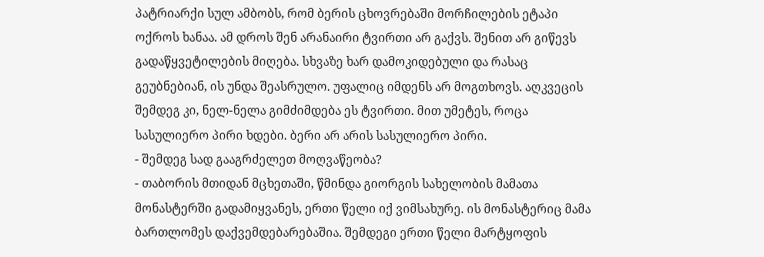პატრიარქი სულ ამბობს, რომ ბერის ცხოვრებაში მორჩილების ეტაპი ოქროს ხანაა. ამ დროს შენ არანაირი ტვირთი არ გაქვს. შენით არ გიწევს გადაწყვეტილების მიღება. სხვაზე ხარ დამოკიდებული და რასაც გეუბნებიან, ის უნდა შეასრულო. უფალიც იმდენს არ მოგთხოვს. აღკვეცის შემდეგ კი, ნელ-ნელა გიმძიმდება ეს ტვირთი. მით უმეტეს, როცა სასულიერო პირი ხდები. ბერი არ არის სასულიერო პირი.
- შემდეგ სად გააგრძელეთ მოღვაწეობა?
- თაბორის მთიდან მცხეთაში, წმინდა გიორგის სახელობის მამათა მონასტერში გადამიყვანეს, ერთი წელი იქ ვიმსახურე. ის მონასტერიც მამა ბართლომეს დაქვემდებარებაშია. შემდეგი ერთი წელი მარტყოფის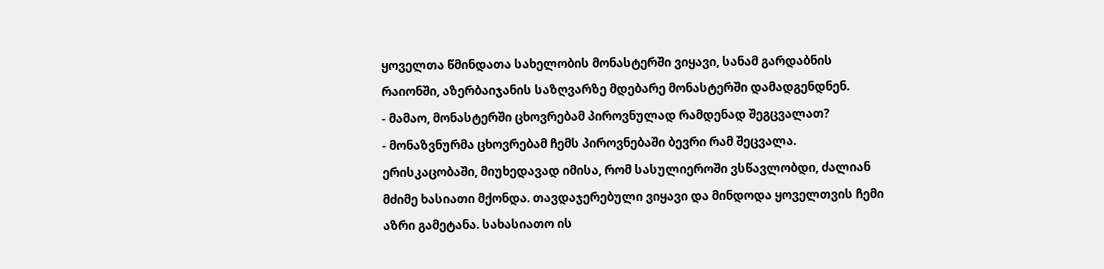ყოველთა წმინდათა სახელობის მონასტერში ვიყავი, სანამ გარდაბნის რაიონში, აზერბაიჯანის საზღვარზე მდებარე მონასტერში დამადგენდნენ.
- მამაო, მონასტერში ცხოვრებამ პიროვნულად რამდენად შეგცვალათ?
- მონაზვნურმა ცხოვრებამ ჩემს პიროვნებაში ბევრი რამ შეცვალა. ერისკაცობაში, მიუხედავად იმისა, რომ სასულიეროში ვსწავლობდი, ძალიან მძიმე ხასიათი მქონდა. თავდაჯერებული ვიყავი და მინდოდა ყოველთვის ჩემი აზრი გამეტანა. სახასიათო ის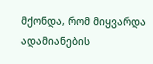მქონდა, რომ მიყვარდა ადამიანების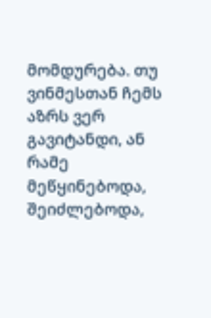მომდურება. თუ ვინმესთან ჩემს აზრს ვერ გავიტანდი, ან რამე მეწყინებოდა, შეიძლებოდა,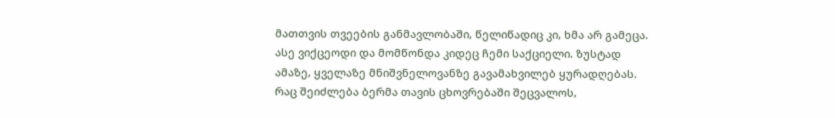მათთვის თვეების განმავლობაში, წელიწადიც კი, ხმა არ გამეცა. ასე ვიქცეოდი და მომწონდა კიდეც ჩემი საქციელი. ზუსტად ამაზე, ყველაზე მნიშვნელოვანზე გავამახვილებ ყურადღებას. რაც შეიძლება ბერმა თავის ცხოვრებაში შეცვალოს,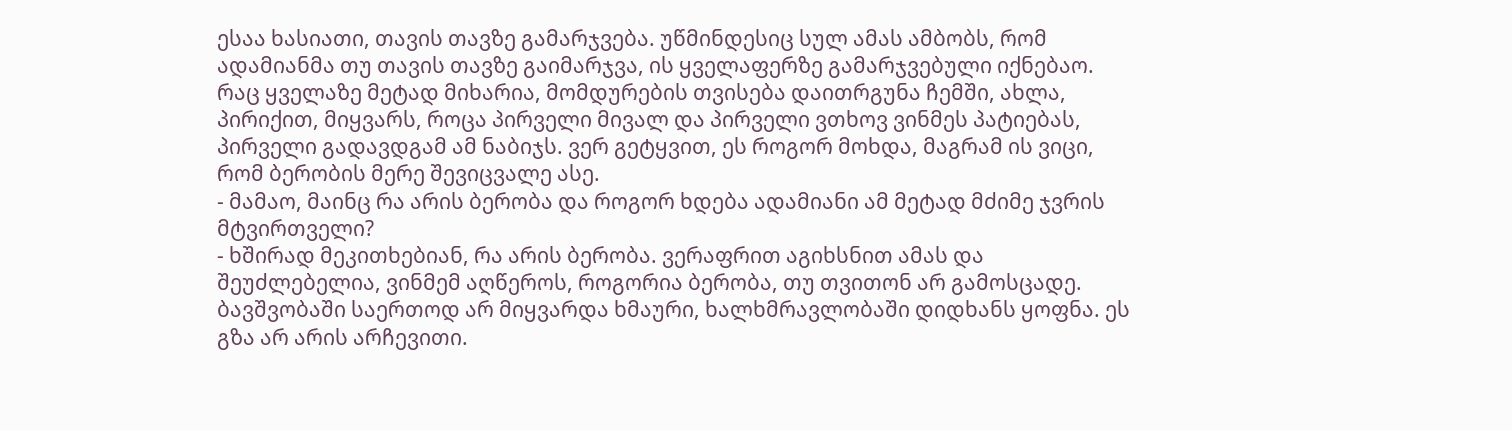ესაა ხასიათი, თავის თავზე გამარჯვება. უწმინდესიც სულ ამას ამბობს, რომ ადამიანმა თუ თავის თავზე გაიმარჯვა, ის ყველაფერზე გამარჯვებული იქნებაო. რაც ყველაზე მეტად მიხარია, მომდურების თვისება დაითრგუნა ჩემში, ახლა, პირიქით, მიყვარს, როცა პირველი მივალ და პირველი ვთხოვ ვინმეს პატიებას, პირველი გადავდგამ ამ ნაბიჯს. ვერ გეტყვით, ეს როგორ მოხდა, მაგრამ ის ვიცი, რომ ბერობის მერე შევიცვალე ასე.
- მამაო, მაინც რა არის ბერობა და როგორ ხდება ადამიანი ამ მეტად მძიმე ჯვრის მტვირთველი?
- ხშირად მეკითხებიან, რა არის ბერობა. ვერაფრით აგიხსნით ამას და შეუძლებელია, ვინმემ აღწეროს, როგორია ბერობა, თუ თვითონ არ გამოსცადე. ბავშვობაში საერთოდ არ მიყვარდა ხმაური, ხალხმრავლობაში დიდხანს ყოფნა. ეს გზა არ არის არჩევითი.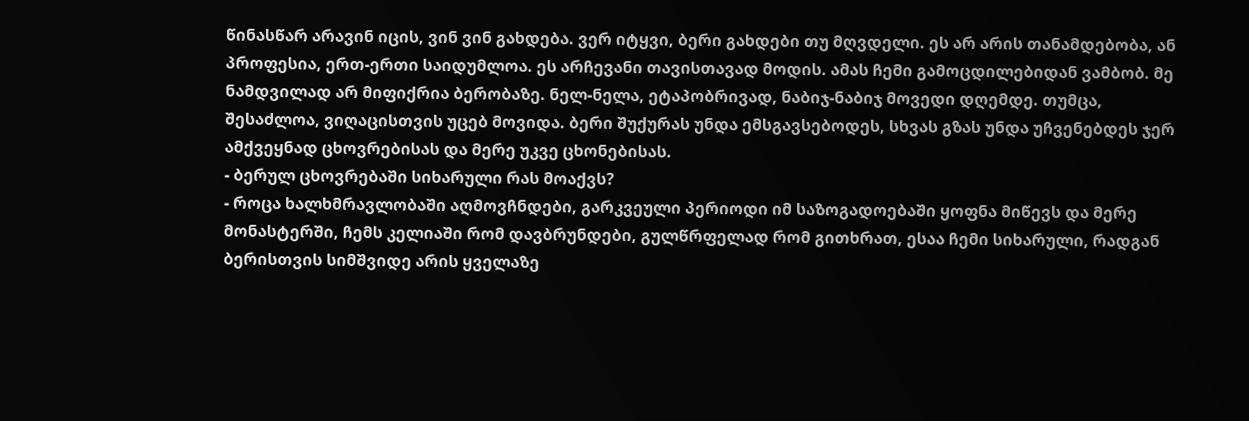წინასწარ არავინ იცის, ვინ ვინ გახდება. ვერ იტყვი, ბერი გახდები თუ მღვდელი. ეს არ არის თანამდებობა, ან პროფესია, ერთ-ერთი საიდუმლოა. ეს არჩევანი თავისთავად მოდის. ამას ჩემი გამოცდილებიდან ვამბობ. მე ნამდვილად არ მიფიქრია ბერობაზე. ნელ-ნელა, ეტაპობრივად, ნაბიჯ-ნაბიჯ მოვედი დღემდე. თუმცა, შესაძლოა, ვიღაცისთვის უცებ მოვიდა. ბერი შუქურას უნდა ემსგავსებოდეს, სხვას გზას უნდა უჩვენებდეს ჯერ ამქვეყნად ცხოვრებისას და მერე უკვე ცხონებისას.
- ბერულ ცხოვრებაში სიხარული რას მოაქვს?
- როცა ხალხმრავლობაში აღმოვჩნდები, გარკვეული პერიოდი იმ საზოგადოებაში ყოფნა მიწევს და მერე მონასტერში, ჩემს კელიაში რომ დავბრუნდები, გულწრფელად რომ გითხრათ, ესაა ჩემი სიხარული, რადგან ბერისთვის სიმშვიდე არის ყველაზე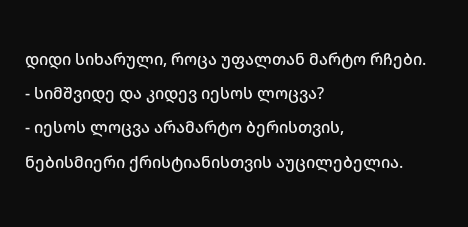დიდი სიხარული, როცა უფალთან მარტო რჩები.
- სიმშვიდე და კიდევ იესოს ლოცვა?
- იესოს ლოცვა არამარტო ბერისთვის, ნებისმიერი ქრისტიანისთვის აუცილებელია.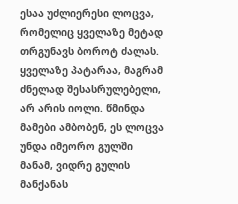ესაა უძლიერესი ლოცვა, რომელიც ყველაზე მეტად თრგუნავს ბოროტ ძალას. ყველაზე პატარაა, მაგრამ ძნელად შესასრულებელი, არ არის იოლი. წმინდა მამები ამბობენ, ეს ლოცვა უნდა იმეორო გულში მანამ, ვიდრე გულის მანქანას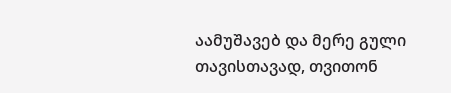აამუშავებ და მერე გული თავისთავად, თვითონ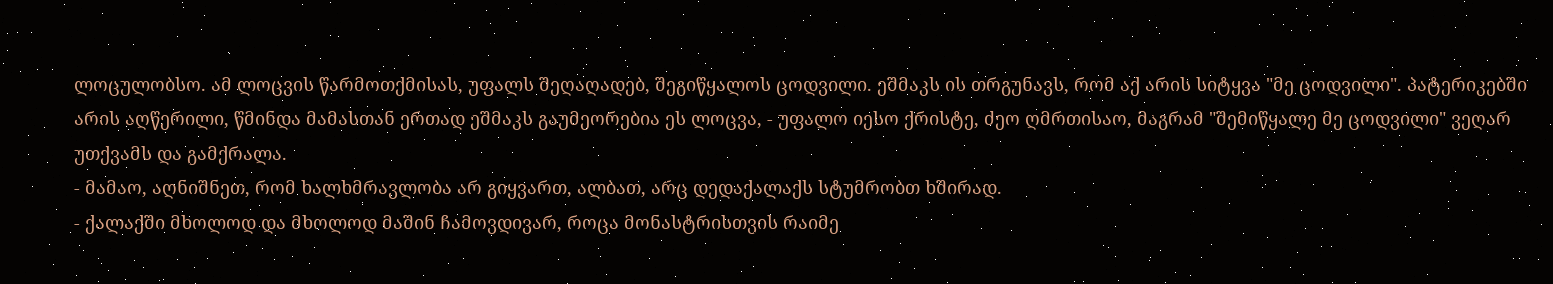ლოცულობსო. ამ ლოცვის წარმოთქმისას, უფალს შეღაღადებ, შეგიწყალოს ცოდვილი. ეშმაკს ის თრგუნავს, რომ აქ არის სიტყვა "მე ცოდვილი". პატერიკებში არის აღწერილი, წმინდა მამასთან ერთად ეშმაკს გაუმეორებია ეს ლოცვა, - უფალო იესო ქრისტე, ძეო ღმრთისაო, მაგრამ "შემიწყალე მე ცოდვილი" ვეღარ უთქვამს და გამქრალა.
- მამაო, აღნიშნეთ, რომ ხალხმრავლობა არ გიყვართ, ალბათ, არც დედაქალაქს სტუმრობთ ხშირად.
- ქალაქში მხოლოდ და მხოლოდ მაშინ ჩამოვდივარ, როცა მონასტრისთვის რაიმე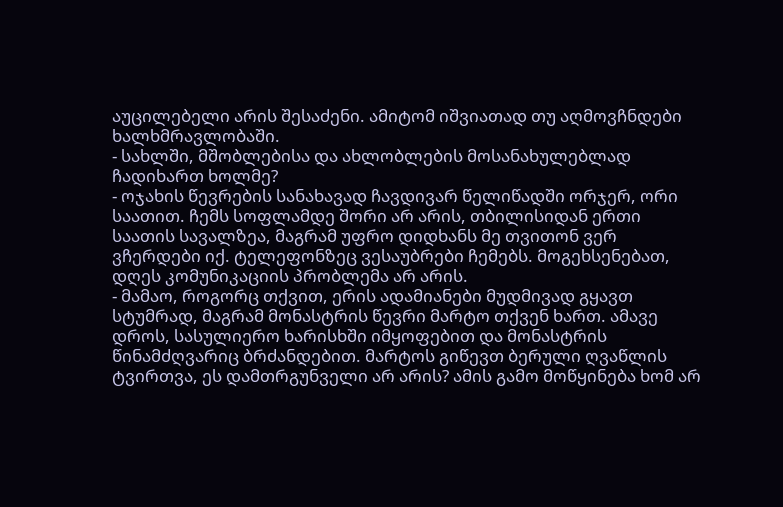აუცილებელი არის შესაძენი. ამიტომ იშვიათად თუ აღმოვჩნდები ხალხმრავლობაში.
- სახლში, მშობლებისა და ახლობლების მოსანახულებლად ჩადიხართ ხოლმე?
- ოჯახის წევრების სანახავად ჩავდივარ წელიწადში ორჯერ, ორი საათით. ჩემს სოფლამდე შორი არ არის, თბილისიდან ერთი საათის სავალზეა, მაგრამ უფრო დიდხანს მე თვითონ ვერ ვჩერდები იქ. ტელეფონზეც ვესაუბრები ჩემებს. მოგეხსენებათ, დღეს კომუნიკაციის პრობლემა არ არის.
- მამაო, როგორც თქვით, ერის ადამიანები მუდმივად გყავთ სტუმრად, მაგრამ მონასტრის წევრი მარტო თქვენ ხართ. ამავე დროს, სასულიერო ხარისხში იმყოფებით და მონასტრის წინამძღვარიც ბრძანდებით. მარტოს გიწევთ ბერული ღვაწლის ტვირთვა, ეს დამთრგუნველი არ არის? ამის გამო მოწყინება ხომ არ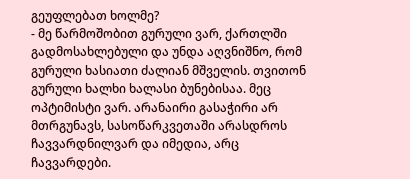გეუფლებათ ხოლმე?
- მე წარმოშობით გურული ვარ, ქართლში გადმოსახლებული და უნდა აღვნიშნო, რომ გურული ხასიათი ძალიან მშველის. თვითონ გურული ხალხი ხალასი ბუნებისაა. მეც ოპტიმისტი ვარ. არანაირი გასაჭირი არ მთრგუნავს, სასოწარკვეთაში არასდროს ჩავვარდნილვარ და იმედია, არც ჩავვარდები.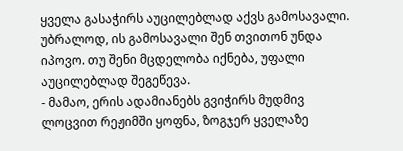ყველა გასაჭირს აუცილებლად აქვს გამოსავალი. უბრალოდ, ის გამოსავალი შენ თვითონ უნდა იპოვო. თუ შენი მცდელობა იქნება, უფალი აუცილებლად შეგეწევა.
- მამაო, ერის ადამიანებს გვიჭირს მუდმივ ლოცვით რეჟიმში ყოფნა, ზოგჯერ ყველაზე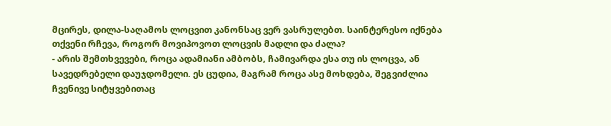მცირეს, დილა-საღამოს ლოცვით კანონსაც ვერ ვასრულებთ. საინტერესო იქნება თქვენი რჩევა, როგორ მოვიპოვოთ ლოცვის მადლი და ძალა?
- არის შემთხვევები, როცა ადამიანი ამბობს, ჩამივარდა ესა თუ ის ლოცვა, ან სავედრებელი დაუჯდომელი. ეს ცუდია, მაგრამ როცა ასე მოხდება, შეგვიძლია ჩვენივე სიტყვებითაც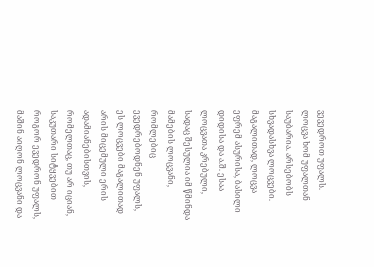ვევედროთ უფალს. ლოცვა ხომ უფალთან საუბარია. არსებობს სხვადასხვა ლოცვები. მაგალითად, ლოცვა ეფრემ ასურისა, ბასილი დიდისა და ა.შ. ესაა ლოცვათა კრებული, სადაც შესულია იმ წმინდა მამების ლოცვანი, რომლებიც ევედრებოდნენ უფალს, ეს ლოცვები მაგალითად არის მიცემული ერის ადამიანებისთვის, რომელთაც, თუ არ იციან, საკუთარი სიტყვებით როგორ ევედრონ უფალს, მაშინ აიღონ ლოცვანი და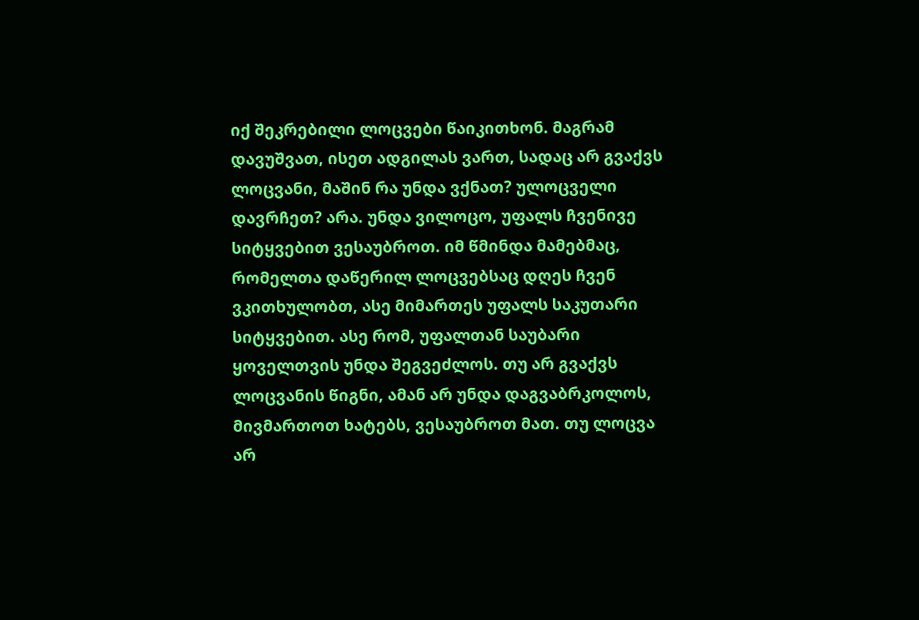იქ შეკრებილი ლოცვები წაიკითხონ. მაგრამ დავუშვათ, ისეთ ადგილას ვართ, სადაც არ გვაქვს ლოცვანი, მაშინ რა უნდა ვქნათ? ულოცველი დავრჩეთ? არა. უნდა ვილოცო, უფალს ჩვენივე სიტყვებით ვესაუბროთ. იმ წმინდა მამებმაც, რომელთა დაწერილ ლოცვებსაც დღეს ჩვენ ვკითხულობთ, ასე მიმართეს უფალს საკუთარი სიტყვებით. ასე რომ, უფალთან საუბარი ყოველთვის უნდა შეგვეძლოს. თუ არ გვაქვს ლოცვანის წიგნი, ამან არ უნდა დაგვაბრკოლოს, მივმართოთ ხატებს, ვესაუბროთ მათ. თუ ლოცვა არ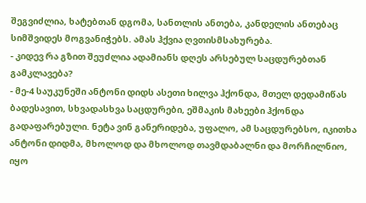შეგვიძლია, ხატებთან დგომა, სანთლის ანთება, კანდელის ანთებაც სიმშვიდეს მოგვანიჭებს. ამას ჰქვია ღვთისმსახურება.
- კიდევ რა გზით შეუძლია ადამიანს დღეს არსებულ საცდურებთან გამკლავება?
- მე-4 საუკუნეში ანტონი დიდს ასეთი ხილვა ჰქონდა, მთელ დედამიწას ბადესავით, სხვადასხვა საცდურები, ეშმაკის მახეები ჰქონდა გადაფარებული. ნეტა ვინ განერიდება, უფალო, ამ საცდურებსო, იკითხა ანტონი დიდმა, მხოლოდ და მხოლოდ თავმდაბალნი და მორჩილნიო, იყო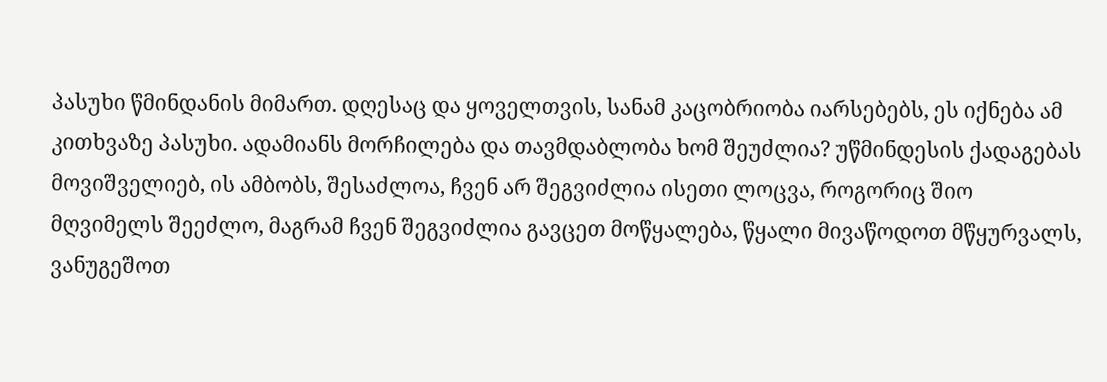პასუხი წმინდანის მიმართ. დღესაც და ყოველთვის, სანამ კაცობრიობა იარსებებს, ეს იქნება ამ კითხვაზე პასუხი. ადამიანს მორჩილება და თავმდაბლობა ხომ შეუძლია? უწმინდესის ქადაგებას მოვიშველიებ, ის ამბობს, შესაძლოა, ჩვენ არ შეგვიძლია ისეთი ლოცვა, როგორიც შიო მღვიმელს შეეძლო, მაგრამ ჩვენ შეგვიძლია გავცეთ მოწყალება, წყალი მივაწოდოთ მწყურვალს, ვანუგეშოთ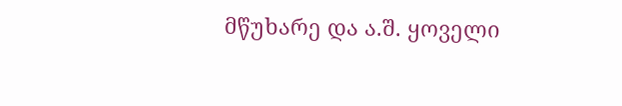მწუხარე და ა.შ. ყოველი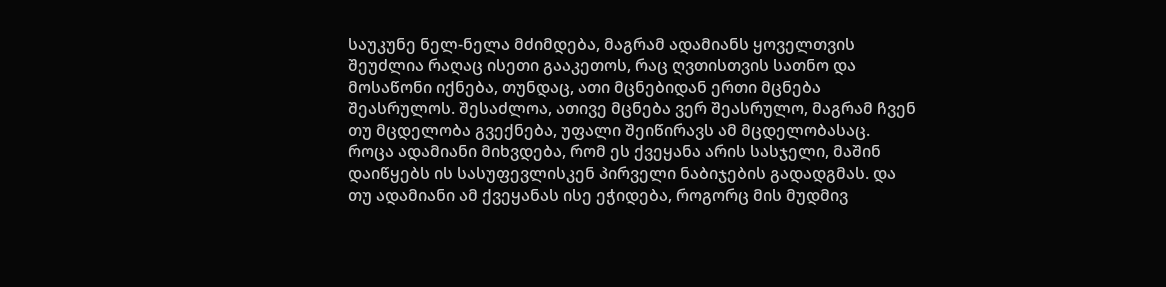საუკუნე ნელ-ნელა მძიმდება, მაგრამ ადამიანს ყოველთვის შეუძლია რაღაც ისეთი გააკეთოს, რაც ღვთისთვის სათნო და მოსაწონი იქნება, თუნდაც, ათი მცნებიდან ერთი მცნება შეასრულოს. შესაძლოა, ათივე მცნება ვერ შეასრულო, მაგრამ ჩვენ თუ მცდელობა გვექნება, უფალი შეიწირავს ამ მცდელობასაც.
როცა ადამიანი მიხვდება, რომ ეს ქვეყანა არის სასჯელი, მაშინ დაიწყებს ის სასუფევლისკენ პირველი ნაბიჯების გადადგმას. და თუ ადამიანი ამ ქვეყანას ისე ეჭიდება, როგორც მის მუდმივ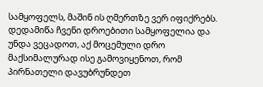სამყოფელს, მაშინ ის ღმერთზე ვერ იფიქრებს. დედამიწა ჩვენი დროებითი სამყოფელია და უნდა ვეცადოთ, აქ მოცემული დრო მაქსიმალურად ისე გამოვიყენოთ, რომ პირნათელი დავუბრუნდეთ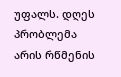უფალს. დღეს პრობლემა არის რწმენის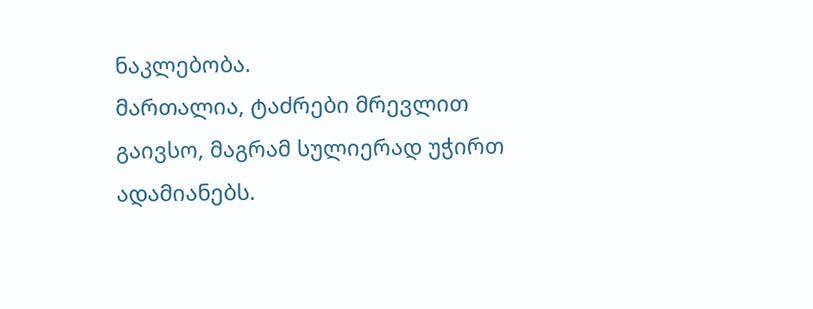ნაკლებობა.
მართალია, ტაძრები მრევლით გაივსო, მაგრამ სულიერად უჭირთ ადამიანებს.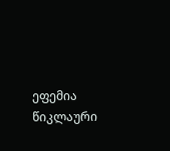ეფემია წიკლაური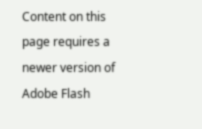Content on this page requires a newer version of Adobe Flash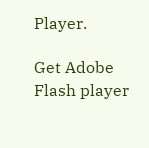Player.

Get Adobe Flash player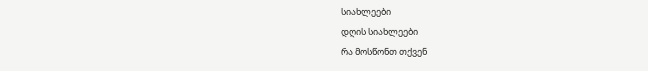სიახლეები
დღის სიახლეები
რა მოსწონთ თქვენ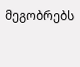მეგობრებს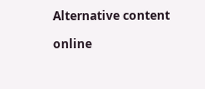Alternative content

online